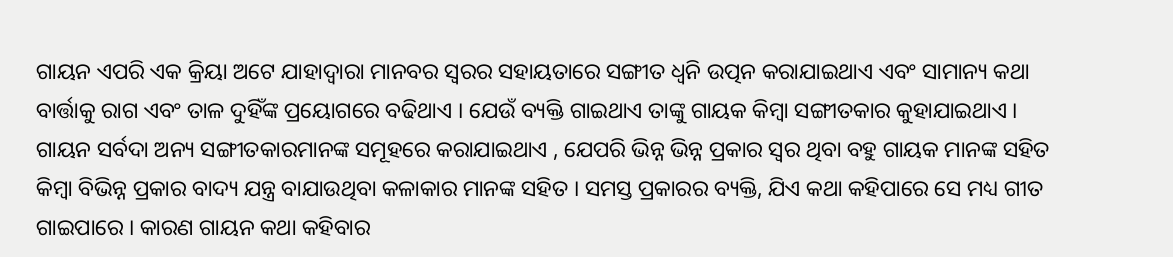ଗାୟନ ଏପରି ଏକ କ୍ରିୟା ଅଟେ ଯାହାଦ୍ୱାରା ମାନବର ସ୍ୱରର ସହାୟତାରେ ସଙ୍ଗୀତ ଧ୍ୱନି ଉତ୍ପନ କରାଯାଇଥାଏ ଏବଂ ସାମାନ୍ୟ କଥା ବାର୍ତ୍ତାକୁ ରାଗ ଏବଂ ତାଳ ଦୁହିଁଙ୍କ ପ୍ରୟୋଗରେ ବଢିଥାଏ । ଯେଉଁ ବ୍ୟକ୍ତି ଗାଇଥାଏ ତାଙ୍କୁ ଗାୟକ କିମ୍ବା ସଙ୍ଗୀତକାର କୁହାଯାଇଥାଏ । ଗାୟନ ସର୍ବଦା ଅନ୍ୟ ସଙ୍ଗୀତକାରମାନଙ୍କ ସମୂହରେ କରାଯାଇଥାଏ , ଯେପରି ଭିନ୍ନ ଭିନ୍ନ ପ୍ରକାର ସ୍ୱର ଥିବା ବହୁ ଗାୟକ ମାନଙ୍କ ସହିତ କିମ୍ବା ବିଭିନ୍ନ ପ୍ରକାର ବାଦ୍ୟ ଯନ୍ତ୍ର ବାଯାଉଥିବା କଳାକାର ମାନଙ୍କ ସହିତ । ସମସ୍ତ ପ୍ରକାରର ବ୍ୟକ୍ତି, ଯିଏ କଥା କହିପାରେ ସେ ମଧ୍ୟ ଗୀତ ଗାଇପାରେ । କାରଣ ଗାୟନ କଥା କହିବାର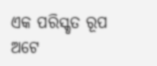ଏକ ପରିସ୍କୃତ ରୂପ ଅଟେ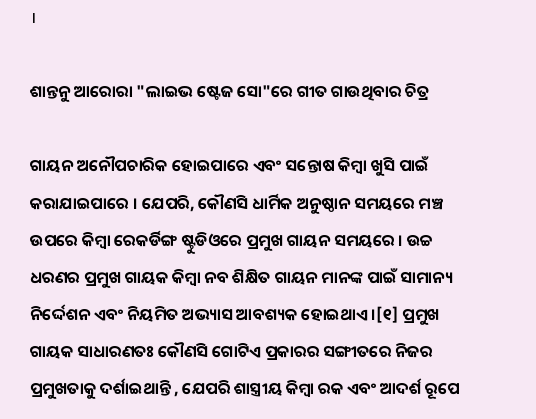।

ଶାନ୍ତନୁ ଆରୋରା "ଲାଇଭ ଷ୍ଟେଜ ସୋ"ରେ ଗୀତ ଗାଉଥିବାର ଚିତ୍ର

ଗାୟନ ଅନୌପଚାରିକ ହୋଇପାରେ ଏବଂ ସନ୍ତୋଷ କିମ୍ବା ଖୁସି ପାଇଁ କରାଯାଇପାରେ । ଯେପରି, କୌଣସି ଧାର୍ମିକ ଅନୁଷ୍ଠାନ ସମୟରେ ମଞ୍ଚ ଉପରେ କିମ୍ବା ରେକର୍ଡିଙ୍ଗ ଷ୍ଟୁଡିଓରେ ପ୍ରମୁଖ ଗାୟନ ସମୟରେ । ଉଚ୍ଚ ଧରଣର ପ୍ରମୁଖ ଗାୟକ କିମ୍ବା ନବ ଶିକ୍ଷିତ ଗାୟନ ମାନଙ୍କ ପାଇଁ ସାମାନ୍ୟ ନିର୍ଦ୍ଦେଶନ ଏବଂ ନିୟମିତ ଅଭ୍ୟାସ ଆବଶ୍ୟକ ହୋଇଥାଏ ।[୧] ପ୍ରମୁଖ ଗାୟକ ସାଧାରଣତଃ କୌଣସି ଗୋଟିଏ ପ୍ରକାରର ସଙ୍ଗୀତରେ ନିଜର ପ୍ରମୁଖତାକୁ ଦର୍ଶାଇଥାନ୍ତି , ଯେପରି ଶାସ୍ତ୍ରୀୟ କିମ୍ବା ରକ ଏବଂ ଆଦର୍ଶ ରୂପେ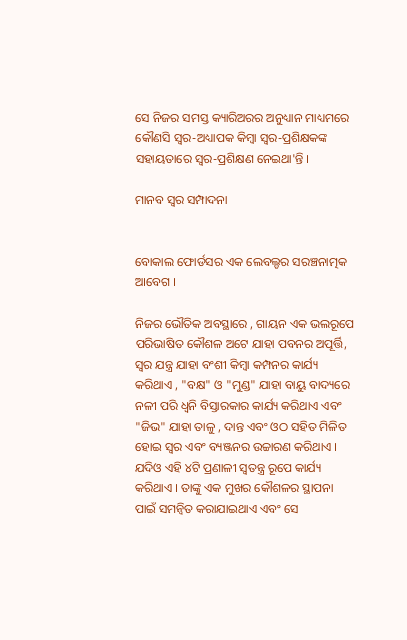ସେ ନିଜର ସମସ୍ତ କ୍ୟାରିଅରର ଅନୁଧ୍ୟାନ ମାଧ୍ୟମରେ କୌଣସି ସ୍ୱର-ଅଧ୍ୟାପକ କିମ୍ବା ସ୍ୱର-ପ୍ରଶିକ୍ଷକଙ୍କ ସହାୟତାରେ ସ୍ୱର-ପ୍ରଶିକ୍ଷଣ ନେଇଥା'ନ୍ତି ।

ମାନବ ସ୍ୱର ସମ୍ପାଦନା


ବୋକାଲ ଫୋର୍ଡସର ଏକ ଲେବଲ୍ଡର ସରଞ୍ଚନାତ୍ମକ ଆବେଗ ।

ନିଜର ଭୌତିକ ଅବସ୍ଥାରେ , ଗାୟନ ଏକ ଭଲରୂପେ ପରିଭାଷିତ କୌଶଳ ଅଟେ ଯାହା ପବନର ଅପୂର୍ତ୍ତି, ସ୍ୱର ଯନ୍ତ୍ର ଯାହା ବଂଶୀ କିମ୍ବା କମ୍ପନର କାର୍ଯ୍ୟ କରିଥାଏ , "ବକ୍ଷ" ଓ "ମୁଣ୍ଡ" ଯାହା ବାୟୁ ବାଦ୍ୟରେ ନଳୀ ପରି ଧ୍ୱନି ବିସ୍ତାରକାର କାର୍ଯ୍ୟ କରିଥାଏ ଏବଂ "ଜିଭ" ଯାହା ତାଳୁ , ଦାନ୍ତ ଏବଂ ଓଠ ସହିତ ମିଳିତ ହୋଇ ସ୍ୱର ଏବଂ ବ୍ୟଞ୍ଜନର ଉଚ୍ଚାରଣ କରିଥାଏ । ଯଦିଓ ଏହି ୪ଟି ପ୍ରଣାଳୀ ସ୍ୱତନ୍ତ୍ର ରୂପେ କାର୍ଯ୍ୟ କରିଥାଏ । ତାଙ୍କୁ ଏକ ମୁଖର କୌଶଳର ସ୍ଥାପନା ପାଇଁ ସମନ୍ୱିତ କରାଯାଇଥାଏ ଏବଂ ସେ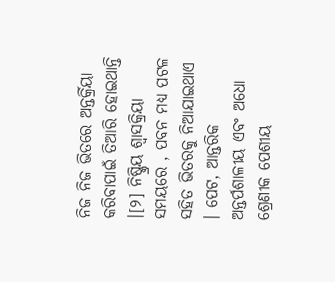ନିଜ ନିଜ ଭିତରେ ଅନ୍ତର୍କ୍ରିୟା କରିବାପାଇଁ ତିଆରି ହୋଇଥାନ୍ତି ।[୨] ନିଷ୍କ୍ରିୟ ଶ୍ୱାସକ୍ରିୟା ସମୟରେ , ପବନ ମଧ୍ୟ ପଟଳ ସହିତ ଭିତରକୁ ନିଆଯାଇଥାଏ । ପେଟ, ଆନ୍ତରିକ ଅନ୍ତର୍ପଶାଳୀୟ ଏବଂ ଅଧୋ ଶ୍ରେଣୀକ ପେଶୀୟ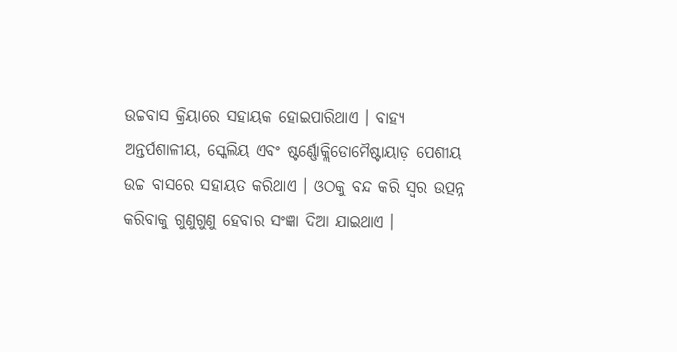ଉଚ୍ଚବାସ କ୍ରିୟାରେ ସହାୟକ ହୋଇପାରିଥାଏ । ବାହ୍ୟ ଅନ୍ତର୍ପଶାଳୀୟ, ସ୍କେଲିୟ ଏବଂ ଷ୍ଟର୍ଣ୍ଣୋକ୍ଲିଡୋମୈଷ୍ଟାୟାଡ଼ ପେଶୀୟ ଉଚ୍ଚ ବାସରେ ସହାୟତ କରିଥାଏ । ଓଠକୁ ବନ୍ଦ କରି ସ୍ୱର ଉତ୍ପନ୍ନ କରିବାକୁ ଗୁଣୁଗୁଣୁ ହେବାର ସଂଜ୍ଞା ଦିଆ ଯାଇଥାଏ ।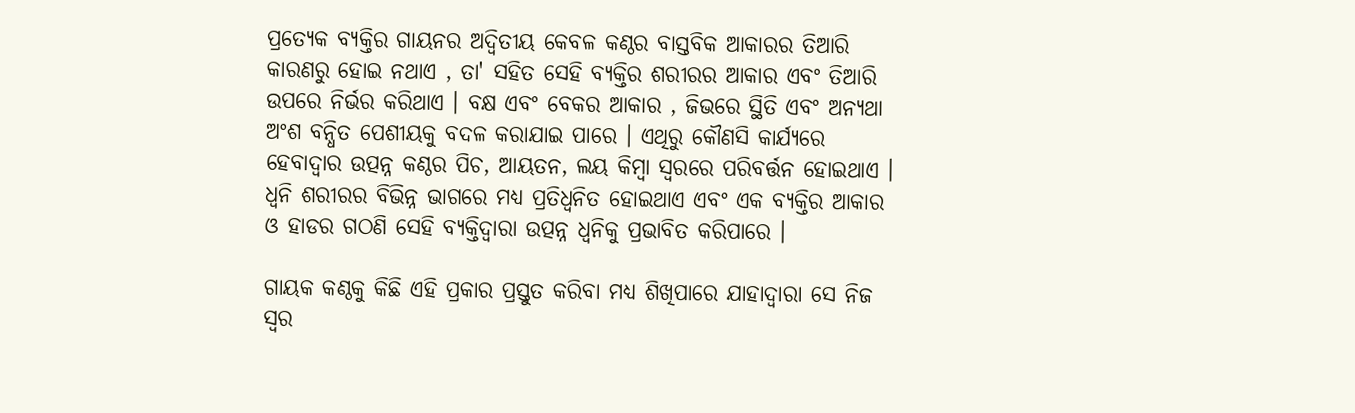ପ୍ରତ୍ୟେକ ବ୍ୟକ୍ତିର ଗାୟନର ଅଦ୍ୱିତୀୟ କେବଳ କଣ୍ଠର ବାସ୍ତବିକ ଆକାରର ତିଆରି କାରଣରୁ ହୋଇ ନଥାଏ , ତା' ସହିତ ସେହି ବ୍ୟକ୍ତିର ଶରୀରର ଆକାର ଏବଂ ତିଆରି ଉପରେ ନିର୍ଭର କରିଥାଏ । ବକ୍ଷ ଏବଂ ବେକର ଆକାର , ଜିଭରେ ସ୍ଥିତି ଏବଂ ଅନ୍ୟଥା ଅଂଶ ବନ୍ଧିତ ପେଶୀୟକୁ ବଦଳ କରାଯାଇ ପାରେ । ଏଥିରୁ କୌଣସି କାର୍ଯ୍ୟରେ ହେବାଦ୍ୱାର ଉତ୍ପନ୍ନ କଣ୍ଠର ପିଚ, ଆୟତନ, ଲୟ କିମ୍ବା ସ୍ୱରରେ ପରିବର୍ତ୍ତନ ହୋଇଥାଏ । ଧ୍ୱନି ଶରୀରର ବିଭିନ୍ନ ଭାଗରେ ମଧ୍ୟ ପ୍ରତିଧ୍ୱନିତ ହୋଇଥାଏ ଏବଂ ଏକ ବ୍ୟକ୍ତିର ଆକାର ଓ ହାଡର ଗଠଣି ସେହି ବ୍ୟକ୍ତିଦ୍ୱାରା ଉତ୍ପନ୍ନ ଧ୍ୱନିକୁ ପ୍ରଭାବିତ କରିପାରେ ।

ଗାୟକ କଣ୍ଠକୁ କିଛି ଏହି ପ୍ରକାର ପ୍ରସ୍ତୁତ କରିବା ମଧ୍ୟ ଶିଖିପାରେ ଯାହାଦ୍ୱାରା ସେ ନିଜ ସ୍ୱର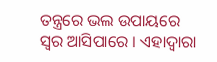ତନ୍ତ୍ରରେ ଭଲ ଉପାୟରେ ସ୍ୱର ଆସିପାରେ । ଏହାଦ୍ୱାରା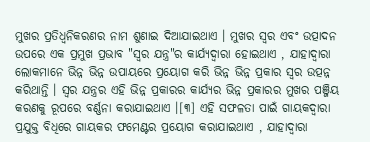ମୁଖର ପ୍ରତିଧ୍ୱନିକରଣର ନାମ ଶୁଣାଇ ଦିଆଯାଇଥାଏ । ମୁଖର ସ୍ୱର ଏବଂ ଉତ୍ପାଦନ ଉପରେ ଏକ ପ୍ରମୁଖ ପ୍ରଭାବ "ସ୍ୱର ଯନ୍ତ୍ର"ର କାର୍ଯ୍ୟଦ୍ୱାରା ହୋଇଥାଏ , ଯାହାଦ୍ୱାରା ଲୋକମାନେ ଭିନ୍ନ ଭିନ୍ନ ଉପାୟରେ ପ୍ରୟୋଗ କରି ଭିନ୍ନ ଭିନ୍ନ ପ୍ରକାର ସ୍ୱର ଉତ୍ପନ୍ନ କରିଥାନ୍ତି । ସ୍ୱର ଯନ୍ତ୍ରର ଏହି ଭିନ୍ନ ପ୍ରକାରର କାର୍ଯ୍ୟର ଭିନ୍ନ ପ୍ରକାରର ମୁଖର ପଞ୍ଜିୟ କରଣକୁ ରୂପରେ ବର୍ଣ୍ଣନା କରାଯାଇଥାଏ ।[୩] ଏହି ସଫଳତା ପାଇଁ ଗାୟକଦ୍ୱାରା ପ୍ରଯୁକ୍ତ ବିଧିରେ ଗାୟକର ଫମେଣ୍ଟର ପ୍ରୟୋଗ କରାଯାଇଥାଏ , ଯାହାଦ୍ୱାରା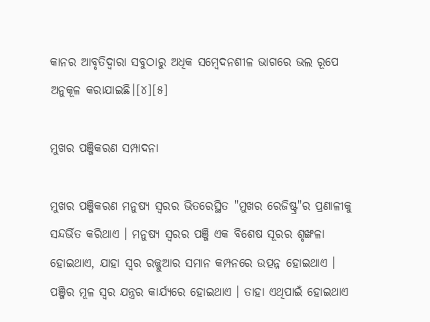କାନର ଆବୃତିଦ୍ୱାରା ସବୁଠାରୁ ଅଧିକ ସମ୍ବେଦନଶୀଳ ଭାଗରେ ଭଲ ରୂପେ ଅନୁକୂଳ କରାଯାଇଛି।[୪][୫]

ମୁଖର ପଞ୍ଜିକରଣ ସମ୍ପାଦନା

ମୁଖର ପଞ୍ଜିକରଣ ମନୁଷ୍ୟ ସ୍ୱରର ଭିତରେସ୍ଥିତ "ମୁଖର ରେଜିଷ୍ଟ୍ର"ର ପ୍ରଣାଳୀକୁ ସନ୍ଦର୍ଭିତ କରିଥାଏ । ମନୁଷ୍ୟ ସ୍ୱରର ପଞ୍ଜି ଏକ ବିଶେଷ ସୂରର ଶୃଙ୍ଖଳା ହୋଇଥାଏ, ଯାହା ସ୍ୱର ରଜ୍ଜୁଆର ସମାନ କମ୍ପନରେ ଉତ୍ପନ୍ନ ହୋଇଥାଏ । ପଞ୍ଜିର ମୂଳ ସ୍ୱର ଯନ୍ତ୍ରର କାର୍ଯ୍ୟରେ ହୋଇଥାଏ । ତାହା ଏଥିପାଇଁ ହୋଇଥାଏ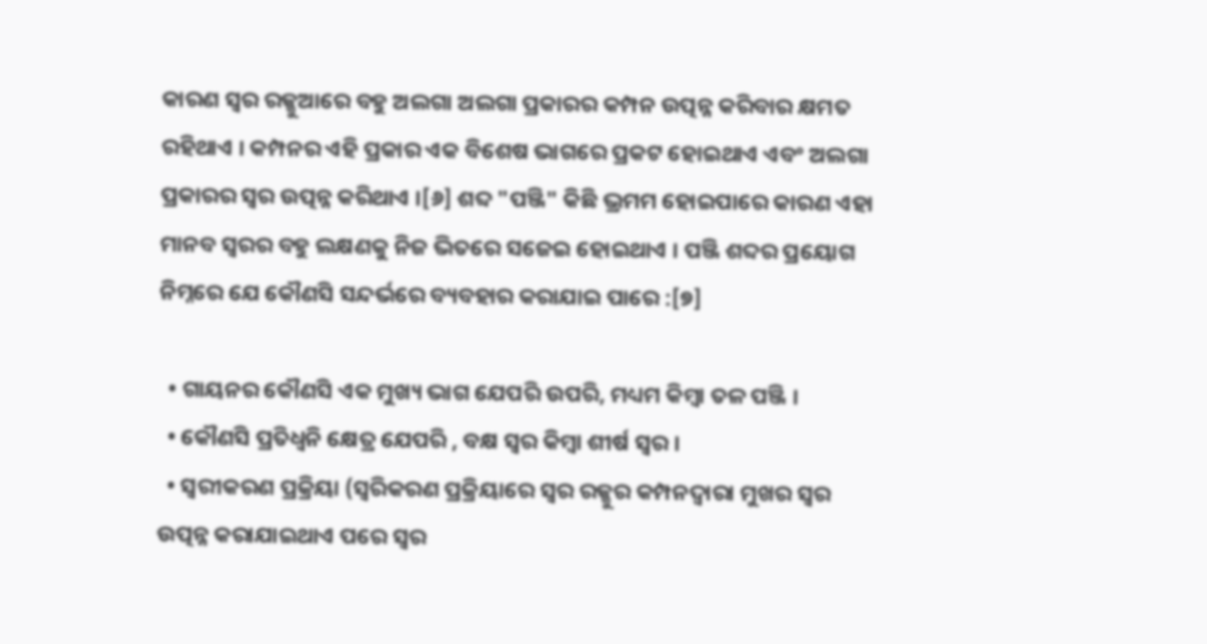କାରଣ ସ୍ୱର ରଜ୍ଜୁଆରେ ବହୁ ଅଲଗା ଅଲଗା ପ୍ରକାରର କମ୍ପନ ଉତ୍ପନ୍ନ କରିବାର କ୍ଷମତ ରହିଥାଏ । କମ୍ପନର ଏହି ପ୍ରକାର ଏକ ବିଶେଷ ଭାଗରେ ପ୍ରକଟ ହୋଇଥାଏ ଏବଂ ଅଲଗା ପ୍ରକାରର ସ୍ୱର ଉତ୍ପନ୍ନ କରିଥାଏ ।[୬] ଶବ୍ଦ "ପଞ୍ଜି" କିଛି ଭ୍ରମମ ହୋଇପାରେ କାରଣ ଏହା ମାନବ ସ୍ୱରର ବହୁ ଲକ୍ଷଣକୁ ନିଜ ଭିତରେ ସଜେଇ ହୋଇଥାଏ । ପଞ୍ଜି ଶବ୍ଦର ପ୍ରୟୋଗ ନିମ୍ନରେ ଯେ କୌଣସି ସନ୍ଦର୍ଭରେ ବ୍ୟବହାର କରାଯାଇ ପାରେ :[୭]

  • ଗାୟନର କୌଣସି ଏକ ମୁଖ୍ୟ ଭାଗ ଯେପରି ଉପରି, ମଧ୍ୟମ କିମ୍ବା ତଳ ପଞ୍ଜି ।
  • କୌଣସି ପ୍ରତିଧ୍ୱନି କ୍ଷେତ୍ର ଯେପରି , ବକ୍ଷ ସ୍ୱର କିମ୍ବା ଶୀର୍ଷ ସ୍ୱର ।
  • ସ୍ୱରୀକରଣ ପ୍ରକ୍ରିୟା (ସ୍ୱରିକରଣ ପ୍ରକ୍ରିୟାରେ ସ୍ୱର ରଜ୍ଜୁର କମ୍ପନଦ୍ୱାରା ମୁଖର ସ୍ୱର ଉତ୍ପନ୍ନ କରାଯାଇଥାଏ ପରେ ସ୍ୱର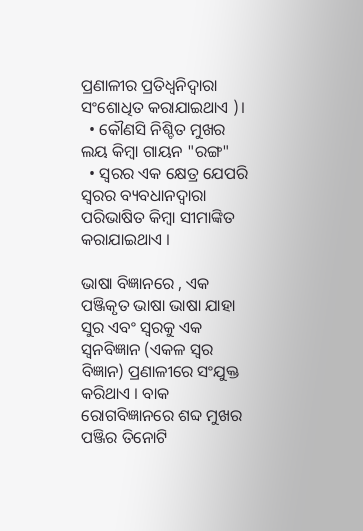ପ୍ରଣାଳୀର ପ୍ରତିଧ୍ୱନିଦ୍ୱାରା ସଂଶୋଧିତ କରାଯାଇଥାଏ )।
  • କୌଣସି ନିଶ୍ଚିତ ମୁଖର ଲୟ କିମ୍ବା ଗାୟନ "ରଙ୍ଗ"
  • ସ୍ୱରର ଏକ କ୍ଷେତ୍ର ଯେପରି ସ୍ୱରର ବ୍ୟବଧାନଦ୍ୱାରା ପରିଭାଷିତ କିମ୍ବା ସୀମାଙ୍କିତ କରାଯାଇଥାଏ ।

ଭାଷା ବିଜ୍ଞାନରେ , ଏକ ପଞ୍ଜିକୃତ ଭାଷା ଭାଷା ଯାହା ସୁର ଏବଂ ସ୍ୱରକୁ ଏକ ସ୍ୱନବିଜ୍ଞାନ (ଏକଳ ସ୍ୱର ବିଜ୍ଞାନ) ପ୍ରଣାଳୀରେ ସଂଯୁକ୍ତ କରିଥାଏ । ବାକ ରୋଗବିଜ୍ଞାନରେ ଶବ୍ଦ ମୁଖର ପଞ୍ଜିର ତିନୋଟି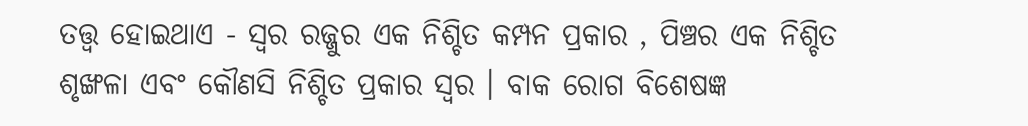ତତ୍ତ୍ୱ ହୋଇଥାଏ - ସ୍ୱର ରଜ୍ଜୁର ଏକ ନିଶ୍ଚିତ କମ୍ପନ ପ୍ରକାର , ପିଞ୍ଚର ଏକ ନିଶ୍ଚିତ ଶୃଙ୍ଖଳା ଏବଂ କୌଣସି ନିଶ୍ଚିତ ପ୍ରକାର ସ୍ୱର । ବାକ ରୋଗ ବିଶେଷଜ୍ଞ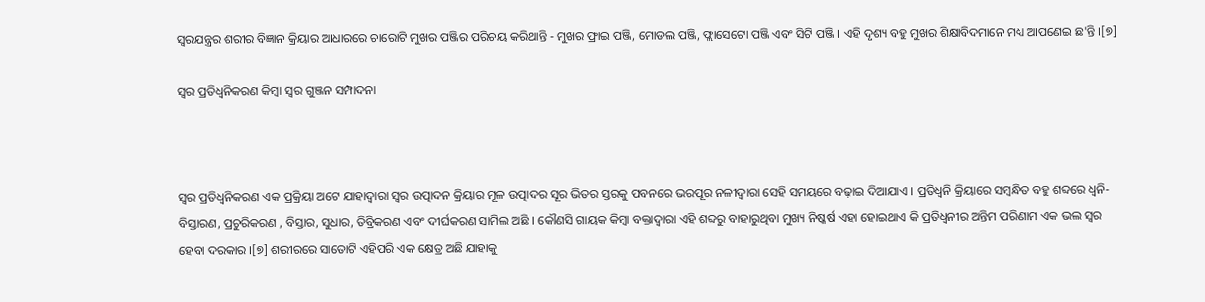ସ୍ୱରଯନ୍ତ୍ରର ଶରୀର ବିଜ୍ଞାନ କ୍ରିୟାର ଆଧାରରେ ଚାରୋଟି ମୁଖର ପଞ୍ଜିର ପରିଚୟ କରିଥାନ୍ତି - ମୁଖର ଫ୍ରାଇ ପଞ୍ଜି, ମୋଡଲ ପଞ୍ଜି, ଫ୍ଲାସେଟୋ ପଞ୍ଜି ଏବଂ ସିଟି ପଞ୍ଜି । ଏହି ଦୃଶ୍ୟ ବହୁ ମୁଖର ଶିକ୍ଷାବିଦମାନେ ମଧ୍ୟ ଆପଣେଇ ଛ'ନ୍ତି ।[୭]

ସ୍ୱର ପ୍ରତିଧ୍ୱନିକରଣ କିମ୍ବା ସ୍ୱର ଗୁଞ୍ଜନ ସମ୍ପାଦନା



ସ୍ୱର ପ୍ରତିଧ୍ୱନିକରଣ ଏକ ପ୍ରକ୍ରିୟା ଅଟେ ଯାହାଦ୍ୱାରା ସ୍ୱର ଉତ୍ପାଦନ କ୍ରିୟାର ମୂଳ ଉତ୍ପାଦର ସୂର ଭିତର ସ୍ତରକୁ ପବନରେ ଭରପୂର ନଳୀଦ୍ୱାରା ସେହି ସମୟରେ ବଢ଼ାଇ ଦିଆଯାଏ । ପ୍ରତିଧ୍ୱନି କ୍ରିୟାରେ ସମ୍ବନ୍ଧିତ ବହୁ ଶବ୍ଦରେ ଧ୍ୱନି-ବିସ୍ତାରଣ, ପ୍ରଚୁରିକରଣ , ବିସ୍ତାର, ସୁଧାର, ତିବ୍ରିକରଣ ଏବଂ ଦୀର୍ଘକରଣ ସାମିଲ ଅଛି । କୌଣସି ଗାୟକ କିମ୍ବା ବକ୍ତାଦ୍ୱାରା ଏହି ଶବ୍ଦରୁ ବାହାରୁଥିବା ମୁଖ୍ୟ ନିଷ୍କର୍ଷ ଏହା ହୋଇଥାଏ କି ପ୍ରତିଧ୍ୱନୀର ଅନ୍ତିମ ପରିଣାମ ଏକ ଭଲ ସ୍ୱର ହେବା ଦରକାର ।[୭] ଶରୀରରେ ସାତୋଟି ଏହିପରି ଏକ କ୍ଷେତ୍ର ଅଛି ଯାହାକୁ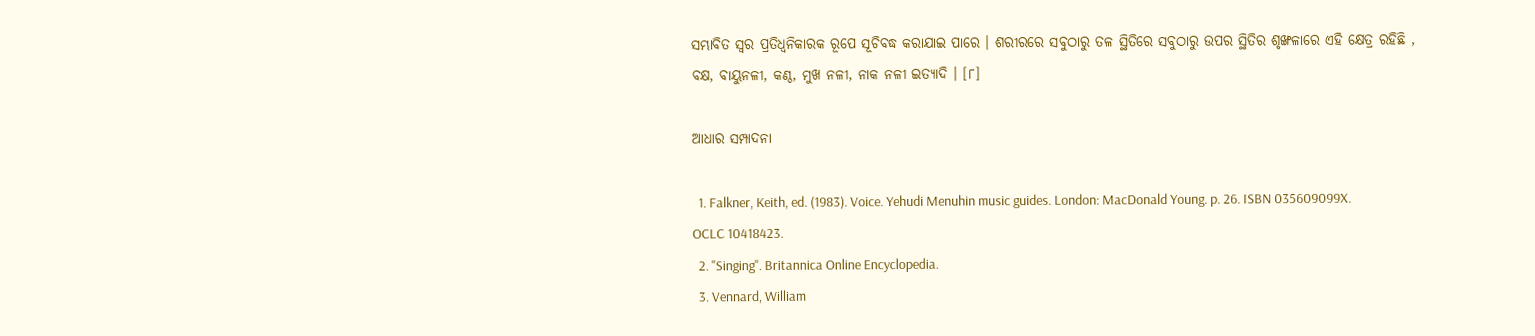ସମ୍ଭାବିତ ସ୍ୱର ପ୍ରତିଧ୍ୱନିକାରକ ରୂପେ ସୂଚିବଦ୍ଧ କରାଯାଇ ପାରେ । ଶରୀରରେ ସବୁଠାରୁ ତଳ ସ୍ଥିତିରେ ସବୁଠାରୁ ଉପର ସ୍ଥିତିର ଶୃଙ୍ଖଳାରେ ଏହି କ୍ଷେତ୍ର ରହିଛି , ବକ୍ଷ, ବାୟୁନଳୀ, କଣ୍ଠ, ମୁଖ ନଳୀ, ନାକ ନଳୀ ଇତ୍ୟାଦି । [୮]

ଆଧାର ସମ୍ପାଦନା

  1. Falkner, Keith, ed. (1983). Voice. Yehudi Menuhin music guides. London: MacDonald Young. p. 26. ISBN 035609099X. OCLC 10418423.
  2. "Singing". Britannica Online Encyclopedia.
  3. Vennard, William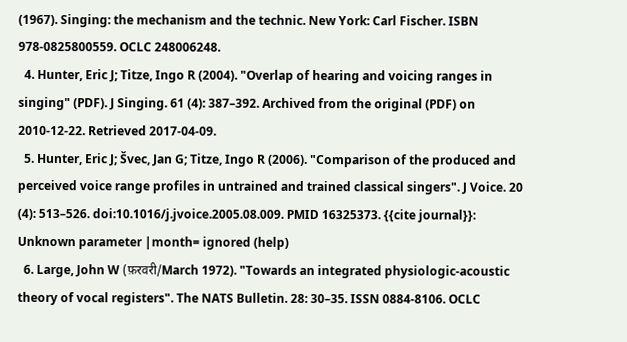(1967). Singing: the mechanism and the technic. New York: Carl Fischer. ISBN 978-0825800559. OCLC 248006248.
  4. Hunter, Eric J; Titze, Ingo R (2004). "Overlap of hearing and voicing ranges in singing" (PDF). J Singing. 61 (4): 387–392. Archived from the original (PDF) on 2010-12-22. Retrieved 2017-04-09.
  5. Hunter, Eric J; Švec, Jan G; Titze, Ingo R (2006). "Comparison of the produced and perceived voice range profiles in untrained and trained classical singers". J Voice. 20 (4): 513–526. doi:10.1016/j.jvoice.2005.08.009. PMID 16325373. {{cite journal}}: Unknown parameter |month= ignored (help)
  6. Large, John W (फ़रवरी/March 1972). "Towards an integrated physiologic-acoustic theory of vocal registers". The NATS Bulletin. 28: 30–35. ISSN 0884-8106. OCLC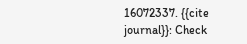16072337. {{cite journal}}: Check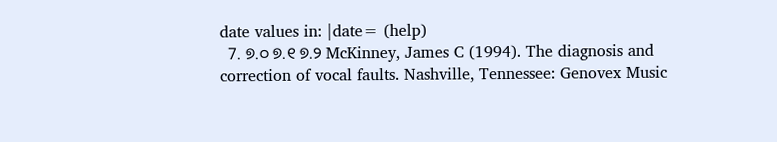date values in: |date= (help)
  7. ୭.୦ ୭.୧ ୭.୨ McKinney, James C (1994). The diagnosis and correction of vocal faults. Nashville, Tennessee: Genovex Music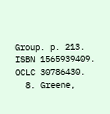Group. p. 213. ISBN 1565939409. OCLC 30786430.
  8. Greene,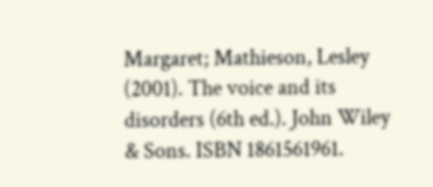Margaret; Mathieson, Lesley (2001). The voice and its disorders (6th ed.). John Wiley & Sons. ISBN 1861561961.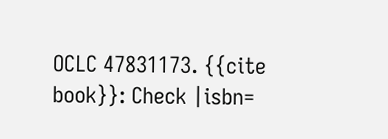OCLC 47831173. {{cite book}}: Check |isbn=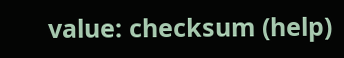value: checksum (help)